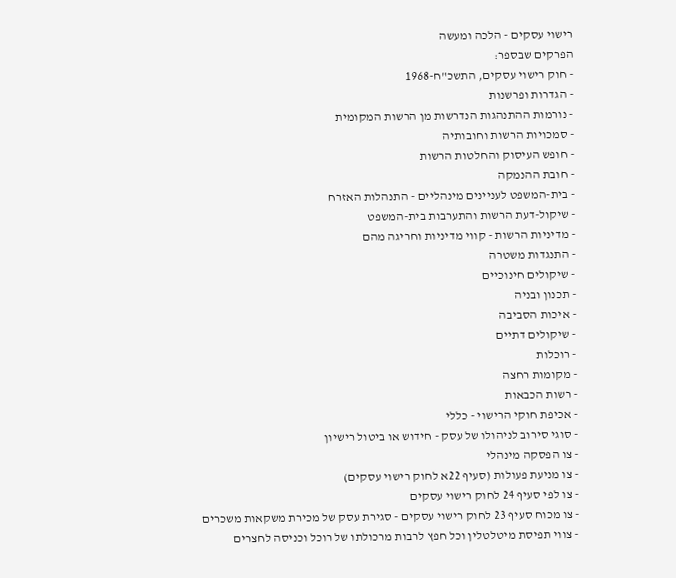רישוי עסקים - הלכה ומעשה
הפרקים שבספר:
- חוק רישוי עסקים, התשכ"ח-1968
- הגדרות ופרשנות
- נורמות ההתנהגות הנדרשות מן הרשות המקומית
- סמכויות הרשות וחובותיה
- חופש העיסוק והחלטות הרשות
- חובת ההנמקה
- בית-המשפט לעניינים מינהליים - התנהלות האזרח
- שיקול-דעת הרשות והתערבות בית-המשפט
- מדיניות הרשות - קווי מדיניות וחריגה מהם
- התנגדות משטרה
- שיקולים חינוכיים
- תכנון ובניה
- איכות הסביבה
- שיקולים דתיים
- רוכלות
- מקומות רחצה
- רשות הכבאות
- אכיפת חוקי הרישוי - כללי
- סוגי סירוב לניהולו של עסק - חידוש או ביטול רישיון
- צו הפסקה מינהלי
- צו מניעת פעולות (סעיף 22א לחוק רישוי עסקים)
- צו לפי סעיף 24 לחוק רישוי עסקים
- צו מכוח סעיף 23 לחוק רישוי עסקים - סגירת עסק של מכירת משקאות משכרים
- צווי תפיסת מיטלטלין וכל חפץ לרבות מרכולתו של רוכל וכניסה לחצרים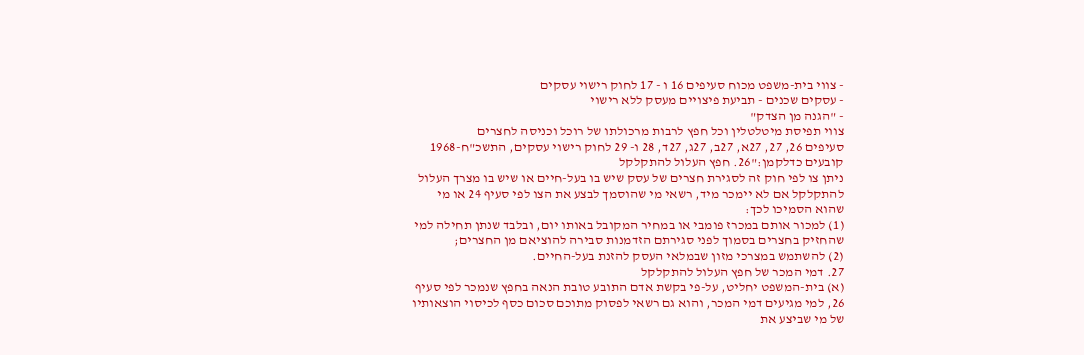- צווי בית-משפט מכוח סעיפים 16 ו - 17 לחוק רישוי עסקים
- עסקים שכנים - תביעת פיצויים מעסק ללא רישוי
- "הגנה מן הצדק"
צווי תפיסת מיטלטלין וכל חפץ לרבות מרכולתו של רוכל וכניסה לחצרים
סעיפים 26, 27, 27א, 27ב, 27ג, 27ד, 28 ו- 29 לחוק רישוי עסקים, התשכ"ח-1968 קובעים כדלקמן:"26. חפץ העלול להתקלקל
ניתן צו לפי חוק זה לסגירת חצרים של עסק שיש בו בעל-חיים או שיש בו מצרך העלול להתקלקל אם לא יימכר מיד, רשאי מי שהוסמך לבצע את הצו לפי סעיף 24 או מי שהוא הסמיכו לכך:
(1) למכור אותם במכרז פומבי או במחיר המקובל באותו יום, ובלבד שנתן תחילה למי שהחזיק בחצרים בסמוך לפני סגירתם הזדמנות סבירה להוציאם מן החצרים;
(2) להשתמש במצרכי מזון שבמלאי העסק להזנת בעל-החיים.
27. דמי המכר של חפץ העלול להתקלקל
(א) בית-המשפט יחליט, על-פי בקשת אדם התובע טובת הנאה בחפץ שנמכר לפי סעיף 26, למי מגיעים דמי המכר, והוא גם רשאי לפסוק מתוכם סכום כסף לכיסוי הוצאותיו של מי שביצע את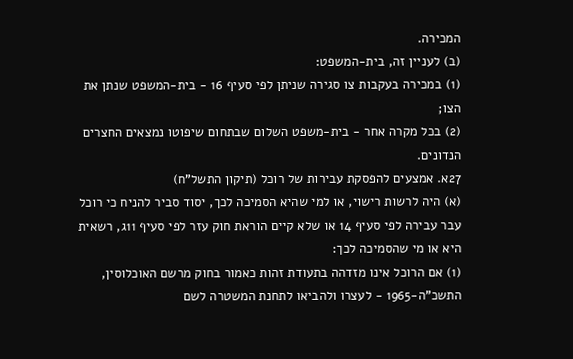המכירה.
(ב) לעניין זה, בית-המשפט:
(1) במכירה בעקבות צו סגירה שניתן לפי סעיף 16 - בית-המשפט שנתן את הצו;
(2) בכל מקרה אחר - בית-משפט השלום שבתחום שיפוטו נמצאים החצרים הנדונים.
27א. אמצעים להפסקת עבירות של רוכל (תיקון התשל"ח)
(א) היה לרשות רישוי, או למי שהיא הסמיכה לכך, יסוד סביר להניח כי רוכל עבר עבירה לפי סעיף 14 או שלא קיים הוראת חוק עזר לפי סעיף 11ג, רשאית היא או מי שהסמיכה לכך:
(1) אם הרוכל אינו מזדהה בתעודת זהות כאמור בחוק מרשם האוכלוסין, התשכ"ה-1965 - לעצרו ולהביאו לתחנת המשטרה לשם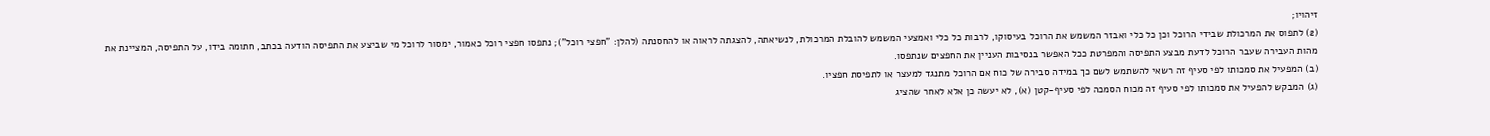זיהויו;
(2) לתפוס את המרכולת שבידי הרוכל וכן כל כלי ואבזר המשמש את הרוכל בעיסוקו, לרבות כל כלי ואמצעי המשמש להובלת המרכולת, לנשיאתה, להצגתה לראוה או להחסנתה (להלן: "חפצי רוכל"); נתפסו חפצי רוכל כאמור, ימסור לרוכל מי שביצע את התפיסה הודעה בכתב, חתומה בידו, על התפיסה, המציינת את מהות העבירה שעבר הרוכל לדעת מבצע התפיסה והמפרטת ככל האפשר בנסיבות העניין את החפצים שנתפסו.
(ב) המפעיל את סמכותו לפי סעיף זה רשאי להשתמש לשם כך במידה סבירה של כוח אם הרוכל מתנגד למעצר או לתפיסת חפציו.
(ג) המבקש להפעיל את סמכותו לפי סעיף זה מכוח הסמכה לפי סעיף-קטן (א), לא יעשה כן אלא לאחר שהציג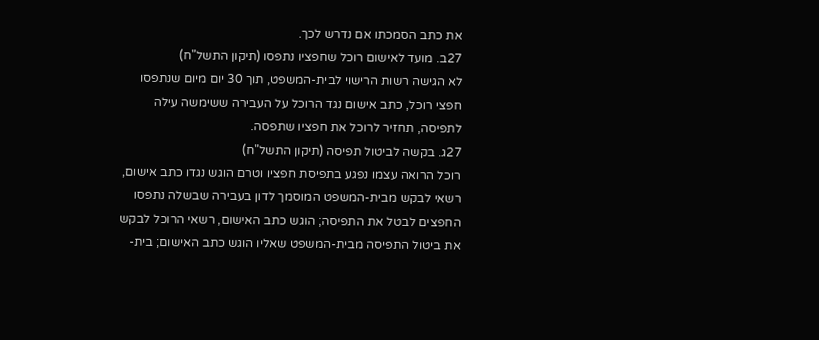את כתב הסמכתו אם נדרש לכך.
27ב. מועד לאישום רוכל שחפציו נתפסו (תיקון התשל"ח)
לא הגישה רשות הרישוי לבית-המשפט, תוך 30 יום מיום שנתפסו חפצי רוכל, כתב אישום נגד הרוכל על העבירה ששימשה עילה לתפיסה, תחזיר לרוכל את חפציו שתפסה.
27ג. בקשה לביטול תפיסה (תיקון התשל"ח)
רוכל הרואה עצמו נפגע בתפיסת חפציו וטרם הוגש נגדו כתב אישום, רשאי לבקש מבית-המשפט המוסמך לדון בעבירה שבשלה נתפסו החפצים לבטל את התפיסה; הוגש כתב האישום, רשאי הרוכל לבקש את ביטול התפיסה מבית-המשפט שאליו הוגש כתב האישום; בית-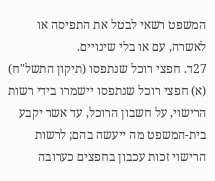המשפט רשאי לבטל את התפיסה או לאשרה, עם או בלי שינויים.
27ד. חפצי רוכל שנתפסו (תיקון התשל"ח)
(א) חפצי רוכל שנתפסו יישמרו בידי רשות הרישוי, על חשבון הרוכל, עד אשר יקבע בית-המשפט מה ייעשה בהם; לרשות הרישוי זכות עכבון בחפצים כערובה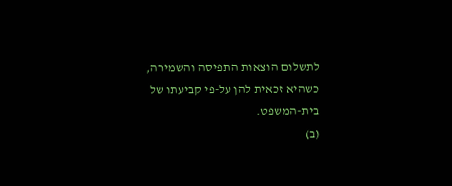לתשלום הוצאות התפיסה והשמירה, כשהיא זכאית להן על-פי קביעתו של בית-המשפט.
(ב)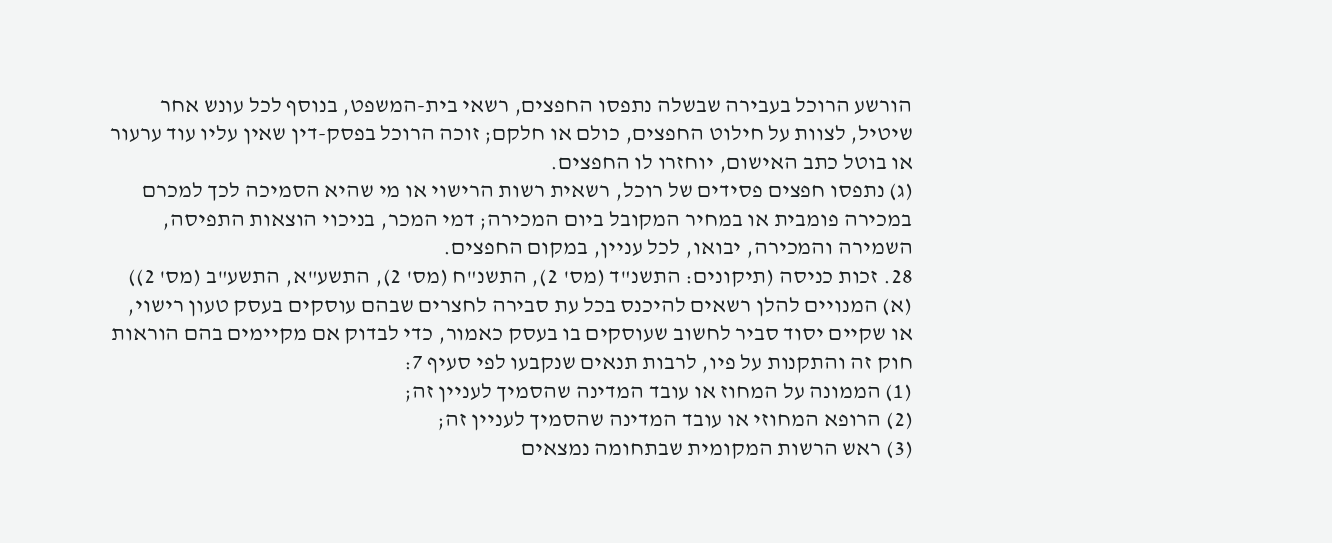הורשע הרוכל בעבירה שבשלה נתפסו החפצים, רשאי בית-המשפט, בנוסף לכל עונש אחר שיטיל, לצוות על חילוט החפצים, כולם או חלקם; זוכה הרוכל בפסק-דין שאין עליו עוד ערעור או בוטל כתב האישום, יוחזרו לו החפצים.
(ג) נתפסו חפצים פסידים של רוכל, רשאית רשות הרישוי או מי שהיא הסמיכה לכך למכרם במכירה פומבית או במחיר המקובל ביום המכירה; דמי המכר, בניכוי הוצאות התפיסה, השמירה והמכירה, יבואו, לכל עניין, במקום החפצים.
28. זכות כניסה (תיקונים: התשנ"ד (מס' 2), התשנ"ח (מס' 2), התשע"א, התשע"ב (מס' 2))
(א) המנויים להלן רשאים להיכנס בכל עת סבירה לחצרים שבהם עוסקים בעסק טעון רישוי, או שקיים יסוד סביר לחשוב שעוסקים בו בעסק כאמור, כדי לבדוק אם מקיימים בהם הוראות חוק זה והתקנות על פיו, לרבות תנאים שנקבעו לפי סעיף 7:
(1) הממונה על המחוז או עובד המדינה שהסמיך לעניין זה;
(2) הרופא המחוזי או עובד המדינה שהסמיך לעניין זה;
(3) ראש הרשות המקומית שבתחומה נמצאים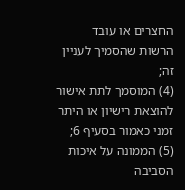החצרים או עובד הרשות שהסמיך לעניין זה;
(4) המוסמך לתת אישור להוצאת רישיון או היתר זמני כאמור בסעיף 6;
(5) הממונה על איכות הסביבה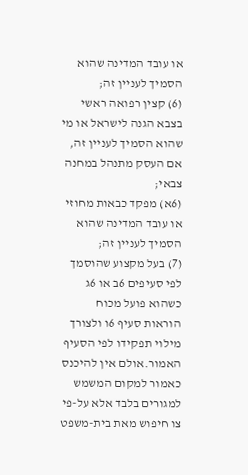או עובד המדינה שהוא הסמיך לעניין זה;
(6) קצין רפואה ראשי בצבא הגנה לישראל או מי שהוא הסמיך לעניין זה, אם העסק מתנהל במחנה צבאי;
(6א) מפקד כבאות מחוזי או עובד המדינה שהוא הסמיך לעניין זה;
(7) בעל מקצוע שהוסמך לפי סעיפים 6ב או 6ג כשהוא פועל מכוח הוראות סעיף 6ו ולצורך מילוי תפקידו לפי הסעיף האמור.אולם אין להיכנס כאמור למקום המשמש למגורים בלבד אלא על-פי צו חיפוש מאת בית-משפט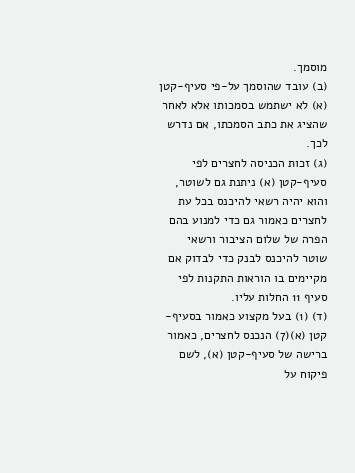מוסמך.
(ב) עובד שהוסמך על-פי סעיף-קטן (א) לא ישתמש בסמכותו אלא לאחר שהציג את כתב הסמכתו, אם נדרש לכך.
(ג) זכות הכניסה לחצרים לפי סעיף-קטן (א) ניתנת גם לשוטר, והוא יהיה רשאי להיכנס בכל עת לחצרים כאמור גם כדי למנוע בהם הפרה של שלום הציבור ורשאי שוטר להיכנס לבנק כדי לבדוק אם מקיימים בו הוראות התקנות לפי סעיף 11 החלות עליו.
(ד) (1) בעל מקצוע כאמור בסעיף-קטן (א)(7) הנכנס לחצרים, כאמור ברישה של סעיף-קטן (א), לשם פיקוח על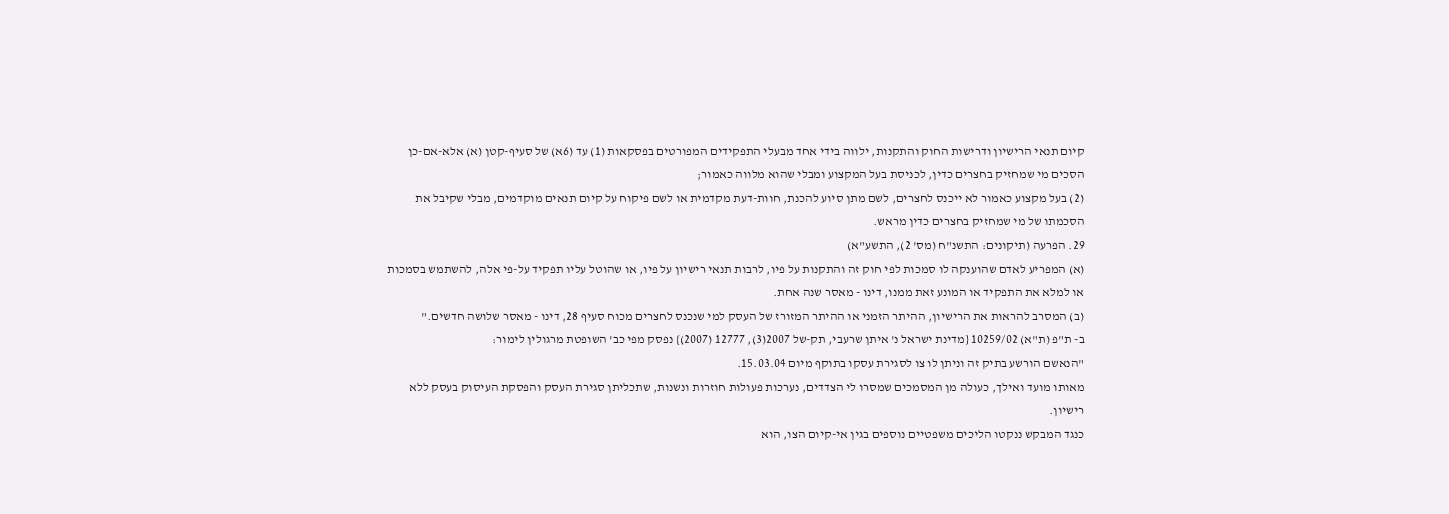קיום תנאי הרישיון ודרישות החוק והתקנות, ילווה בידי אחד מבעלי התפקידים המפורטים בפסקאות (1) עד (6א) של סעיף-קטן (א) אלא-אם-כן הסכים מי שמחזיק בחצרים כדין, לכניסת בעל המקצוע ומבלי שהוא מלווה כאמור;
(2) בעל מקצוע כאמור לא ייכנס לחצרים, לשם מתן סיוע להכנת, חוות-דעת מקדמית או לשם פיקוח על קיום תנאים מוקדמים, מבלי שקיבל את הסכמתו של מי שמחזיק בחצרים כדין מראש.
29. הפרעה (תיקונים: התשנ"ח (מס' 2), התשע"א)
(א) המפריע לאדם שהוענקה לו סמכות לפי חוק זה והתקנות על פיו, לרבות תנאי רישיון על פיו, או שהוטל עליו תפקיד על-פי אלה, להשתמש בסמכות או למלא את התפקיד או המונע זאת ממנו, דינו - מאסר שנה אחת.
(ב) המסרב להראות את הרישיון, ההיתר הזמני או ההיתר המזורז של העסק למי שנכנס לחצרים מכוח סעיף 28, דינו - מאסר שלושה חדשים."
ב- ת"פ (ת"א) 10259/02 {מדינת ישראל נ' איתן שרעבי, תק-של 2007(3), 12777 (2007)} נפסק מפי כב' השופטת מרגולין לימור:
"הנאשם הורשע בתיק זה וניתן לו צו לסגירת עסקו בתוקף מיום 15.03.04.
מאותו מועד ואילך, כעולה מן המסמכים שמסרו לי הצדדים, נערכות פעולות חוזרות ונשנות, שתכליתן סגירת העסק והפסקת העיסוק בעסק ללא רישיון.
כנגד המבקש ננקטו הליכים משפטיים נוספים בגין אי-קיום הצו, הוא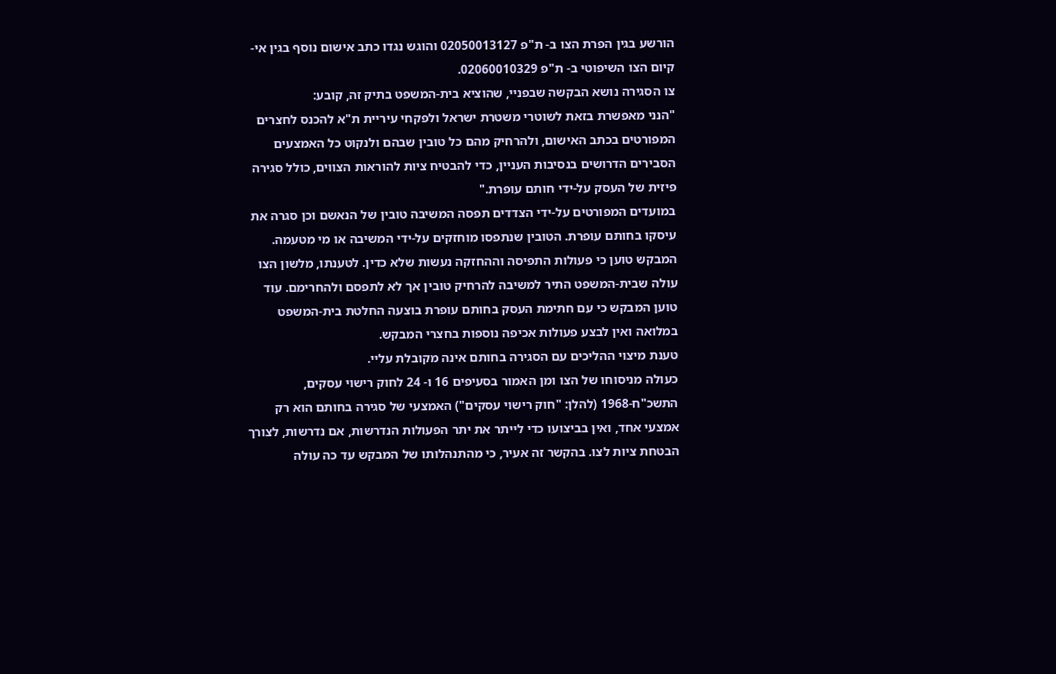הורשע בגין הפרת הצו ב- ת"פ 02050013127 והוגש נגדו כתב אישום נוסף בגין אי-קיום הצו השיפוטי ב- ת"פ 02060010329.
צו הסגירה נושא הבקשה שבפניי, שהוציא בית-המשפט בתיק זה, קובע:
"הנני מאפשרת בזאת לשוטרי משטרת ישראל ולפקחי עיריית ת"א להכנס לחצרים המפורטים בכתב האישום, ולהרחיק מהם כל טובין שבהם ולנקוט כל האמצעים הסבירים הדרושים בנסיבות העניין, כדי להבטיח ציות להוראות הצווים, כולל סגירה פיזית של העסק על-ידי חותם עופרת."
במועדים המפורטים על-ידי הצדדים תפסה המשיבה טובין של הנאשם וכן סגרה את עיסקו בחותם עופרת. הטובין שנתפסו מוחזקים על-ידי המשיבה או מי מטעמה.
המבקש טוען כי פעולות התפיסה וההחזקה נעשות שלא כדין. לטענתו, מלשון הצו עולה שבית-המשפט התיר למשיבה להרחיק טובין אך לא לתפסם ולהחרימם. עוד טוען המבקש כי עם חתימת העסק בחותם עופרת בוצעה החלטת בית-המשפט במלואה ואין לבצע פעולות אכיפה נוספות בחצרי המבקש.
טענת מיצוי ההליכים עם הסגירה בחותם אינה מקובלת עליי.
כעולה מניסוחו של הצו ומן האמור בסעיפים 16 ו- 24 לחוק רישוי עסקים, התשכ"ח-1968 (להלן: "חוק רישוי עסקים") האמצעי של סגירה בחותם הוא רק אמצעי אחד, ואין בביצועו כדי לייתר את יתר הפעולות הנדרשות, אם נדרשות, לצורך הבטחת ציות לצו. בהקשר זה אעיר, כי מהתנהלותו של המבקש עד כה עולה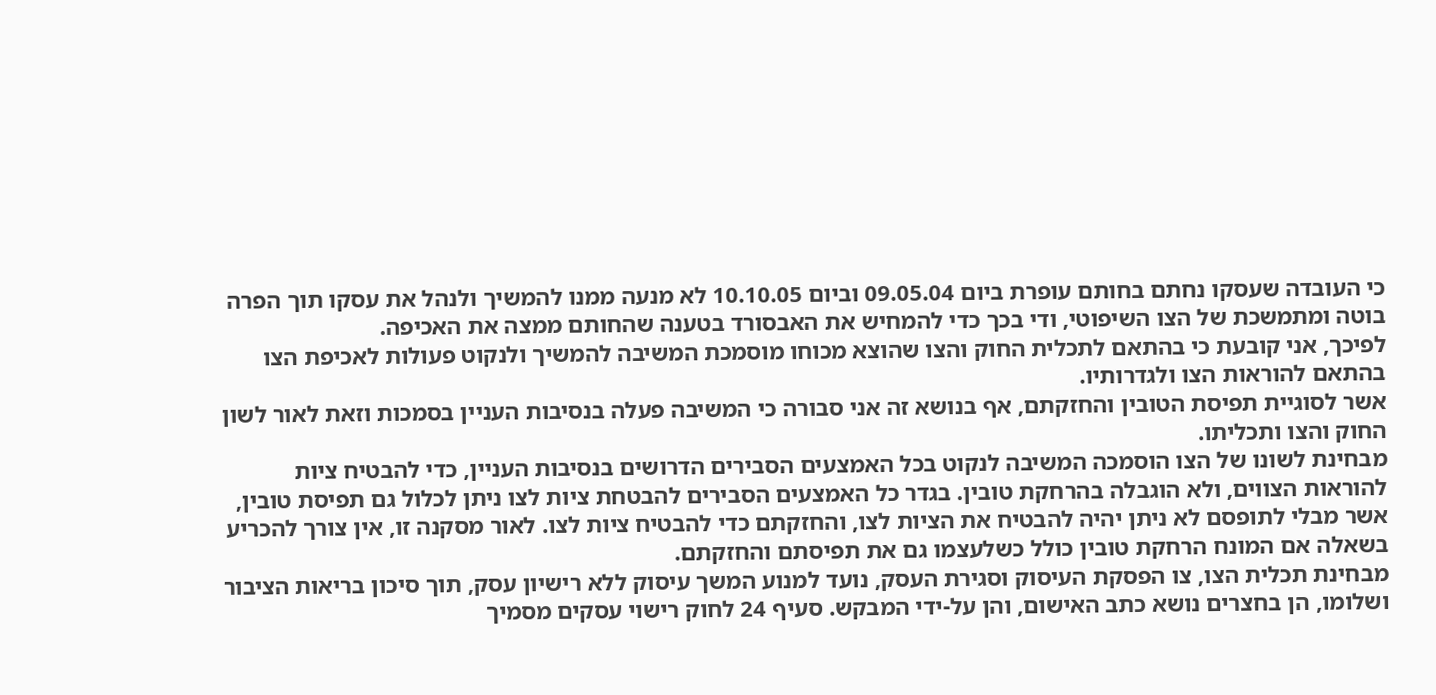כי העובדה שעסקו נחתם בחותם עופרת ביום 09.05.04 וביום 10.10.05 לא מנעה ממנו להמשיך ולנהל את עסקו תוך הפרה בוטה ומתמשכת של הצו השיפוטי, ודי בכך כדי להמחיש את האבסורד בטענה שהחותם ממצה את האכיפה.
לפיכך, אני קובעת כי בהתאם לתכלית החוק והצו שהוצא מכוחו מוסמכת המשיבה להמשיך ולנקוט פעולות לאכיפת הצו בהתאם להוראות הצו ולגדרותיו.
אשר לסוגיית תפיסת הטובין והחזקתם, אף בנושא זה אני סבורה כי המשיבה פעלה בנסיבות העניין בסמכות וזאת לאור לשון החוק והצו ותכליתו.
מבחינת לשונו של הצו הוסמכה המשיבה לנקוט בכל האמצעים הסבירים הדרושים בנסיבות העניין, כדי להבטיח ציות להוראות הצווים, ולא הוגבלה בהרחקת טובין. בגדר כל האמצעים הסבירים להבטחת ציות לצו ניתן לכלול גם תפיסת טובין, אשר מבלי לתופסם לא ניתן יהיה להבטיח את הציות לצו, והחזקתם כדי להבטיח ציות לצו. לאור מסקנה זו, אין צורך להכריע בשאלה אם המונח הרחקת טובין כולל כשלעצמו גם את תפיסתם והחזקתם.
מבחינת תכלית הצו, צו הפסקת העיסוק וסגירת העסק, נועד למנוע המשך עיסוק ללא רישיון עסק, תוך סיכון בריאות הציבור ושלומו, הן בחצרים נושא כתב האישום, והן על-ידי המבקש. סעיף 24 לחוק רישוי עסקים מסמיך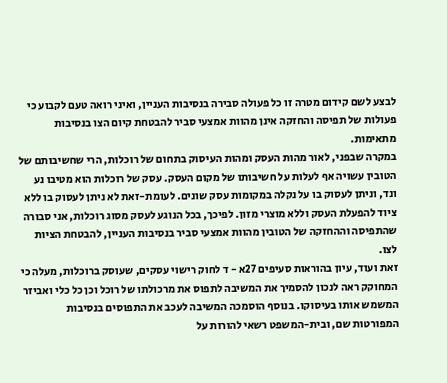לבצע לשם קידום מטרה זו כל פעולה סבירה בנסיבות העניין, ואיני רואה טעם לקבוע כי פעולות של תפיסה והחזקה אינן מהוות אמצעי סביר להבטחת קיום הצו בנסיבות מתאימות.
במקרה שבפני, לאור מהות העסק ומהות העיסוק בתחום של רוכלות, הרי שחשיבותם של הטובין עשויה אף לעלות על חשיבותו של מקום העסק. עסק של רוכלות הוא מטיבו נע ונד, וניתן לעסוק בו על נקלה במקומות עסק שונים. לעומת-זאת לא ניתן לעסוק בו ללא ציוד להפעלת העסק וללא מוצרי מזון. לפיכך, בכל הנוגע לעסק מסוג רוכלות, אני סבורה שהתפיסה וההחזקה של הטובין מהוות אמצעי סביר בנסיבות העניין, להבטחת הציות לצו.
זאת ועוד, עיון בהוראות סעיפים 27א - ד לחוק רישוי עסקים, שעוסק ברוכלות, מעלה כי המחוקק ראה לנכון להסמיך את המשיבה לתפוס את מרכולתו של רוכל וכן כל כלי ואביזר המשמש אותו בעיסוקו. בנוסף הוסמכה המשיבה לעכב את התפוסים בנסיבות המפורטות שם, ובית-המשפט רשאי להורות על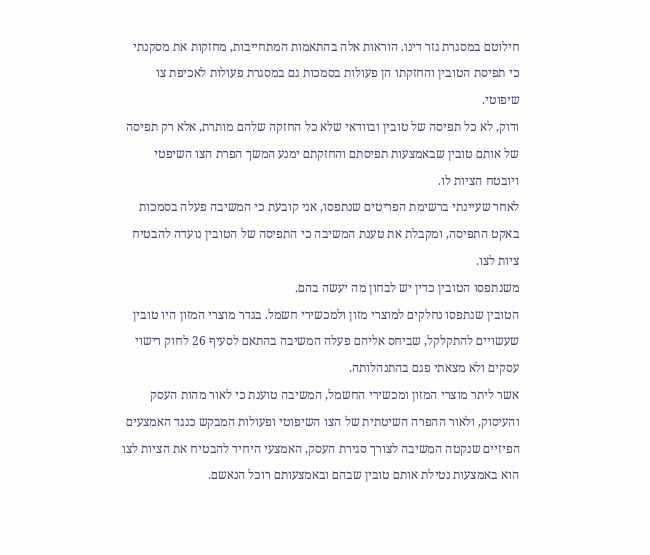חילוטם במסגרת גזר דינו. הוראות אלה בהתאמות המתחייבות, מחזקות את מסקנתי כי תפיסת הטובין והחזקתו הן פעולות בסמכות גם במסגרת פעולות לאכיפת צו שיפוטי.
ודוק, לא כל תפיסה של טובין ובוודאי שלא כל החזקה שלהם מותרת, אלא רק תפיסה של אותם טובין שבאמצעות תפיסתם והחזקתם ימנע המשך הפרת הצו השיפטי ויובטח הציות לו.
לאחר שעיינתי ברשימת הפריטים שנתפסו, אני קובעת כי המשיבה פעלה בסמכות באקט התפיסה, ומקבלת את טענת המשיבה כי התפיסה של הטובין נועדה להבטיח ציות לצו.
משנתפסו הטובין כדין יש לבחון מה יעשה בהם.
הטובין שנתפסו נחלקים למוצרי מזון ולמכשירי חשמל. בגדר מוצרי המזון היו טובין שעשויים להתקלקל, שביחס אליהם פעלה המשיבה בהתאם לסעיף 26 לחוק רישוי עסקים ולא מצאתי פגם בהתנהלותה.
אשר ליתר מוצרי המזון ומכשירי החשמל, המשיבה טוענת כי לאור מהות העסק והעיסוק, ולאור ההפרה השיטתית של הצו השיפוטי ופעולות המבקש כנגד האמצעים הפיזיים שנקטה המשיבה לצורך סגירת העסק, האמצעי היחיד להבטיח את הציות לצו הוא באמצעות נטילת אותם טובין שבהם ובאמצעותם רוכל הנאשם.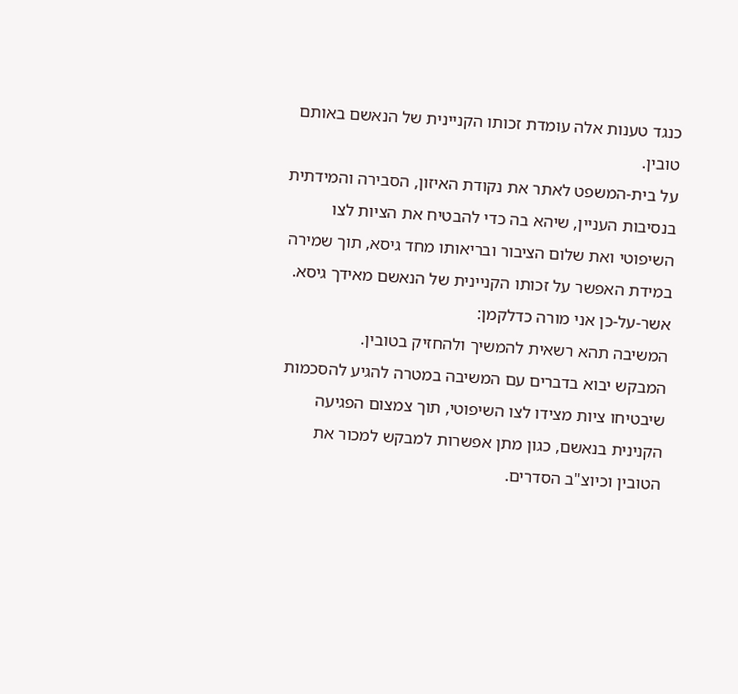כנגד טענות אלה עומדת זכותו הקניינית של הנאשם באותם טובין.
על בית-המשפט לאתר את נקודת האיזון, הסבירה והמידתית בנסיבות העניין, שיהא בה כדי להבטיח את הציות לצו השיפוטי ואת שלום הציבור ובריאותו מחד גיסא, תוך שמירה במידת האפשר על זכותו הקניינית של הנאשם מאידך גיסא.
אשר-על-כן אני מורה כדלקמן:
המשיבה תהא רשאית להמשיך ולהחזיק בטובין.
המבקש יבוא בדברים עם המשיבה במטרה להגיע להסכמות שיבטיחו ציות מצידו לצו השיפוטי, תוך צמצום הפגיעה הקנינית בנאשם, כגון מתן אפשרות למבקש למכור את הטובין וכיוצ"ב הסדרים.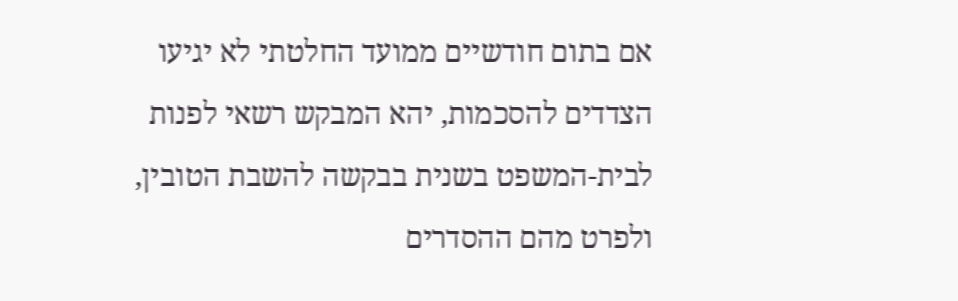אם בתום חודשיים ממועד החלטתי לא יגיעו הצדדים להסכמות, יהא המבקש רשאי לפנות לבית-המשפט בשנית בבקשה להשבת הטובין, ולפרט מהם ההסדרים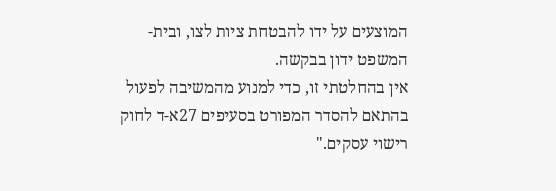המוצעים על ידו להבטחת ציות לצו, ובית-המשפט ידון בבקשה.
אין בהחלטתי זו, כדי למנוע מהמשיבה לפעול בהתאם להסדר המפורט בסעיפים 27א-ד לחוק רישוי עסקים."